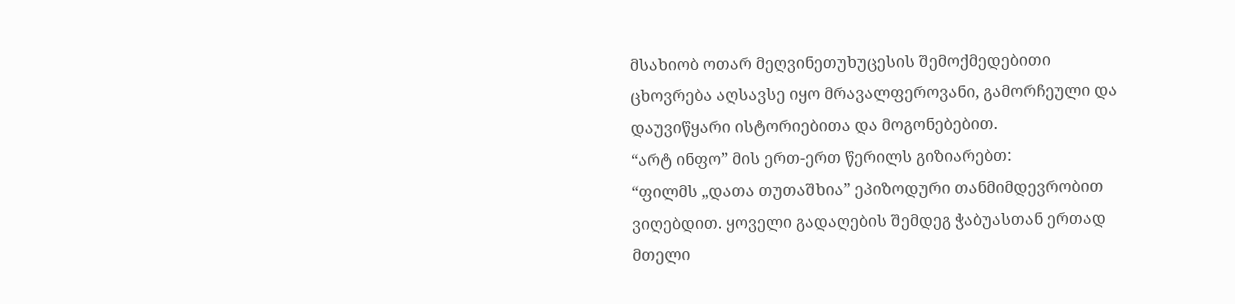მსახიობ ოთარ მეღვინეთუხუცესის შემოქმედებითი ცხოვრება აღსავსე იყო მრავალფეროვანი, გამორჩეული და დაუვიწყარი ისტორიებითა და მოგონებებით.
“არტ ინფო” მის ერთ-ერთ წერილს გიზიარებთ:
“ფილმს „დათა თუთაშხია” ეპიზოდური თანმიმდევრობით ვიღებდით. ყოველი გადაღების შემდეგ ჭაბუასთან ერთად მთელი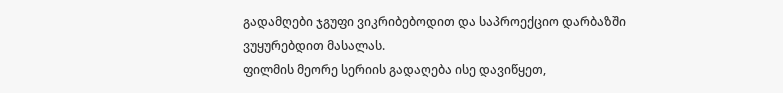გადამღები ჯგუფი ვიკრიბებოდით და საპროექციო დარბაზში ვუყურებდით მასალას.
ფილმის მეორე სერიის გადაღება ისე დავიწყეთ,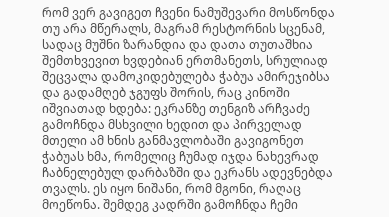რომ ვერ გავიგეთ ჩვენი ნამუშევარი მოსწონდა თუ არა მწერალს, მაგრამ რესტორნის სცენამ, სადაც მუშნი ზარანდია და დათა თუთაშხია შემთხვევით ხვდებიან ერთმანეთს, სრულიად შეცვალა დამოკიდებულება ჭაბუა ამირეჯიბსა და გადამღებ ჯგუფს შორის, რაც კინოში იშვიათად ხდება: ეკრანზე თენგიზ არჩვაძე გამოჩნდა მსხვილი ხედით და პირველად მთელი ამ ხნის განმავლობაში გავიგონეთ ჭაბუას ხმა, რომელიც ჩუმად იჯდა ნახევრად ჩაბნელებულ დარბაზში და ეკრანს ადევნებდა თვალს. ეს იყო ნიშანი, რომ მგონი, რაღაც მოეწონა. შემდეგ კადრში გამოჩნდა ჩემი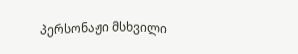პერსონაჟი მსხვილი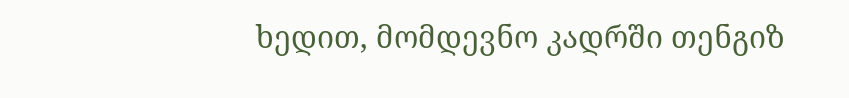ხედით, მომდევნო კადრში თენგიზ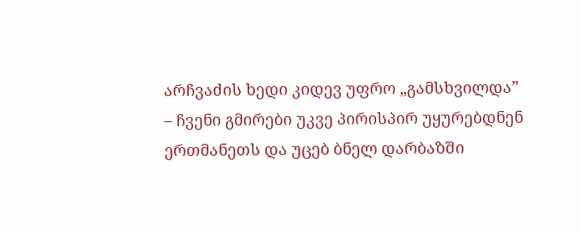არჩვაძის ხედი კიდევ უფრო „გამსხვილდა” – ჩვენი გმირები უკვე პირისპირ უყურებდნენ ერთმანეთს და უცებ ბნელ დარბაზში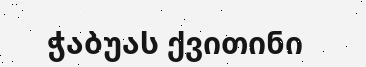ჭაბუას ქვითინი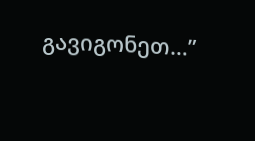გავიგონეთ…”